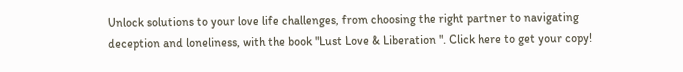Unlock solutions to your love life challenges, from choosing the right partner to navigating deception and loneliness, with the book "Lust Love & Liberation ". Click here to get your copy!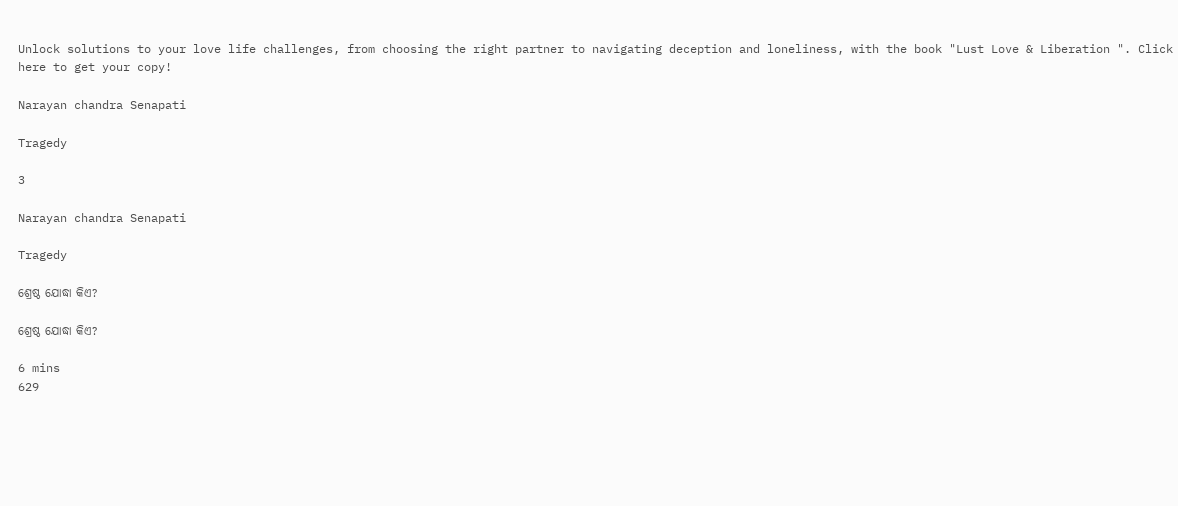Unlock solutions to your love life challenges, from choosing the right partner to navigating deception and loneliness, with the book "Lust Love & Liberation ". Click here to get your copy!

Narayan chandra Senapati

Tragedy

3

Narayan chandra Senapati

Tragedy

ଶ୍ରେଷ୍ଠ ଯୋଦ୍ଧା କିଏ?

ଶ୍ରେଷ୍ଠ ଯୋଦ୍ଧା କିଏ?

6 mins
629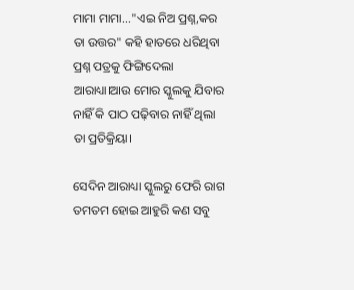ମାମା ମାମା..."ଏଇ ନିଅ ପ୍ରଶ୍ନ,କର ତା ଉତ୍ତର" କହି ହାତରେ ଧରିଥିବା ପ୍ରଶ୍ନ ପତ୍ରକୁ ଫିଙ୍ଗିଦେଲା ଆରାଧ୍ୟା।ଆଉ ମୋର ସ୍କୁଲକୁ ଯିବାର ନାହିଁ କି ପାଠ ପଢ଼ିବାର ନାହିଁ ଥିଲା ତା ପ୍ରତିକ୍ରିୟା।

ସେଦିନ ଆରାଧ୍ୟା ସ୍କୁଲରୁ ଫେରି ରାଗ ତମତମ ହୋଇ ଆହୁରି କଣ ସବୁ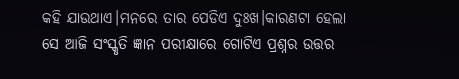କହି ଯାଉଥାଏ।ମନରେ ତାର ପେଡିଏ ଦୁଃଖ।କାରଣଟା ହେଲା ସେ ଆଜି ସଂସ୍କୃତି ଜ୍ଞାନ ପରୀକ୍ଷାରେ ଗୋଟିଏ ପ୍ରଶ୍ନର ଉତ୍ତର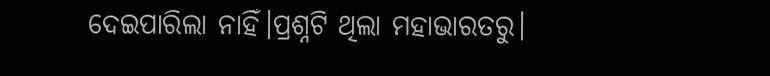ଦେଇପାରିଲା ନାହିଁ।ପ୍ରଶ୍ନଟି ଥିଲା ମହାଭାରତରୁ।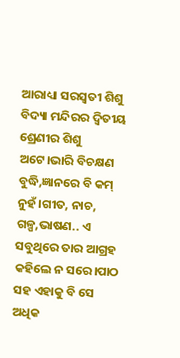ଆରାଧ୍ୟା ସରସ୍ୱତୀ ଶିଶୁ ବିଦ୍ୟା ମନ୍ଦିରର ଦ୍ଵିତୀୟ ଶ୍ରେଣୀର ଶିଶୁ ଅଟେ।ଭାରି ବିଚକ୍ଷଣ ବୁଦ୍ଧି,ଜ୍ଞାନରେ ବି କମ୍ ନୁହଁ।ଗୀତ, ନାଚ, ଗଳ୍ପ,ଭାଷଣ.. ଏ ସବୁଥିରେ ତାର ଆଗ୍ରହ କହିଲେ ନ ସରେ।ପାଠ ସହ ଏହାକୁ ବି ସେ ଅଧିକ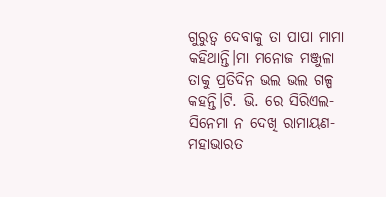ଗୁରୁତ୍ୱ ଦେବାକୁ ତା ପାପା ମାମା କହିଥାନ୍ତି।ମା ମନୋଜ ମଞ୍ଜୁଳା ତାକୁ ପ୍ରତିଦିନ ଭଲ ଭଲ ଗଳ୍ପ କହନ୍ତି।ଟି. ଭି. ରେ ସିରିଏଲ-ସିନେମା ନ ଦେଖି ରାମାୟଣ- ମହାଭାରତ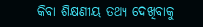କିବା ଶିକ୍ଷଣୀୟ ତଥ୍ୟ ଦେଖିବାକୁ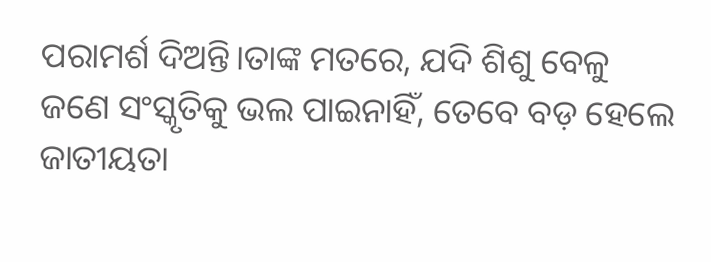ପରାମର୍ଶ ଦିଅନ୍ତି।ତାଙ୍କ ମତରେ, ଯଦି ଶିଶୁ ବେଳୁ ଜଣେ ସଂସ୍କୃତିକୁ ଭଲ ପାଇନାହିଁ, ତେବେ ବଡ଼ ହେଲେ ଜାତୀୟତା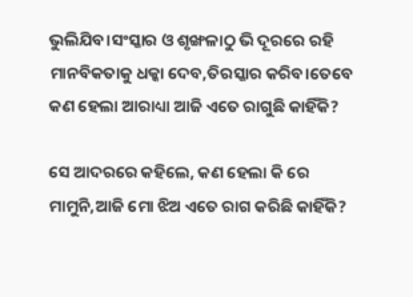ଭୁଲିଯିବ।ସଂସ୍କାର ଓ ଶୃଙ୍ଖଳାଠୁ ଭି ଦୂରରେ ରହି ମାନବିକତାକୁ ଧକ୍କା ଦେବ,ତିରସ୍କାର କରିବ।ତେବେ କଣ ହେଲା ଆରାଧ୍ୟା ଆଜି ଏତେ ରାଗୁଛି କାହିଁକି?

ସେ ଆଦରରେ କହିଲେ, କଣ ହେଲା କି ରେ ମାମୁନି,ଆଜି ମୋ ଝିଅ ଏତେ ରାଗ କରିଛି କାହିଁକି?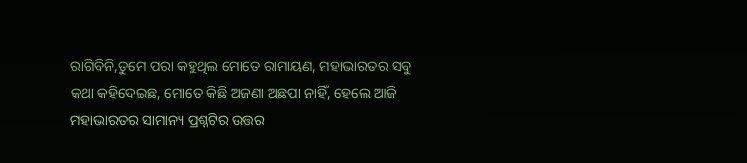ରାଗିବିନି,ତୁମେ ପରା କହୁଥିଲ ମୋତେ ରାମାୟଣ, ମହାଭାରତର ସବୁ କଥା କହିଦେଇଛ, ମୋତେ କିଛି ଅଜଣା ଅଛପା ନାହିଁ, ହେଲେ ଆଜି ମହାଭାରତର ସାମାନ୍ୟ ପ୍ରଶ୍ନଟିର ଉତ୍ତର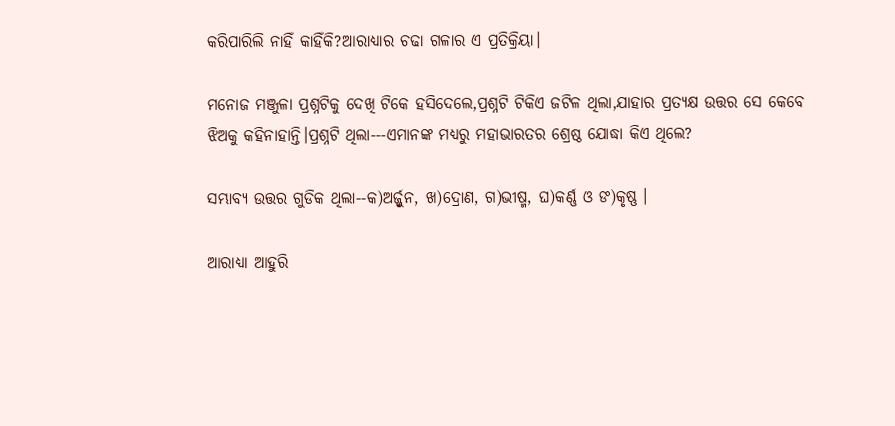କରିପାରିଲି ନାହିଁ କାହିଁକି?ଆରାଧ୍ୟାର ଚଢା ଗଳାର ଏ ପ୍ରତିକ୍ରିୟା।

ମନୋଜ ମଞ୍ଜୁଳା ପ୍ରଶ୍ନଟିକୁ ଦେଖି ଟିକେ ହସିଦେଲେ,ପ୍ରଶ୍ନଟି ଟିକିଏ ଜଟିଳ ଥିଲା,ଯାହାର ପ୍ରତ୍ୟକ୍ଷ ଉତ୍ତର ସେ କେବେ ଝିଅକୁ କହିନାହାନ୍ତି।ପ୍ରଶ୍ନଟି ଥିଲା---ଏମାନଙ୍କ ମଧ୍ୟରୁ ମହାଭାରତର ଶ୍ରେଷ୍ଠ ଯୋଦ୍ଧା କିଏ ଥିଲେ?

ସମ୍ଭାବ୍ୟ ଉତ୍ତର ଗୁଡିକ ଥିଲା--କ)ଅର୍ଜ୍ଜୁନ, ଖ)ଦ୍ରୋଣ, ଗ)ଭୀଷ୍ମ, ଘ)କର୍ଣ୍ଣ ଓ ଙ)କୃଷ୍ଣ ।

ଆରାଧ୍ୟା ଆହୁରି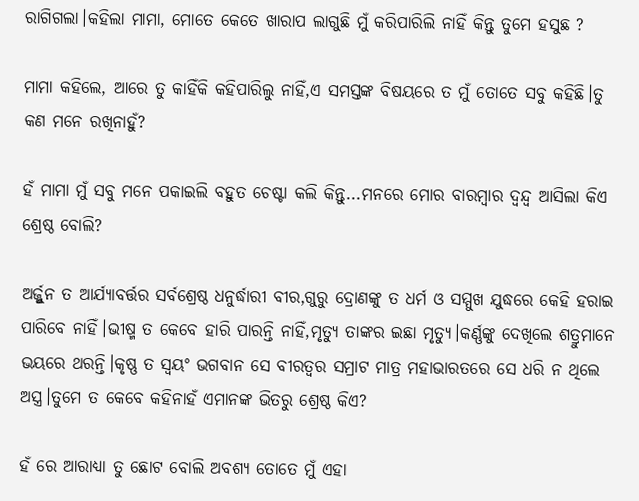ରାଗିଗଲା।କହିଲା ମାମା, ମୋତେ କେତେ ଖାରାପ ଲାଗୁଛି ମୁଁ କରିପାରିଲି ନାହିଁ କିନ୍ତୁ ତୁମେ ହସୁଛ ?

ମାମା କହିଲେ, ଆରେ ତୁ କାହିଁକି କହିପାରିଲୁ ନାହିଁ,ଏ ସମସ୍ତଙ୍କ ବିଷୟରେ ତ ମୁଁ ତୋତେ ସବୁ କହିଛି।ତୁ କଣ ମନେ ରଖିନାହୁଁ?

ହଁ ମାମା ମୁଁ ସବୁ ମନେ ପକାଇଲି ବହୁତ ଚେଷ୍ଟା କଲି କିନ୍ତୁ...ମନରେ ମୋର ବାରମ୍ବାର ଦ୍ବନ୍ଦ୍ୱ ଆସିଲା କିଏ ଶ୍ରେଷ୍ଠ ବୋଲି?

ଅର୍ଜ୍ଜୁନ ତ ଆର୍ଯ୍ୟାବର୍ତ୍ତର ସର୍ବଶ୍ରେଷ୍ଠ ଧନୁର୍ଦ୍ଧାରୀ ବୀର,ଗୁରୁ ଦ୍ରୋଣଙ୍କୁ ତ ଧର୍ମ ଓ ସମ୍ମୁଖ ଯୁଦ୍ଧରେ କେହି ହରାଇ ପାରିବେ ନାହିଁ।ଭୀଷ୍ମ ତ କେବେ ହାରି ପାରନ୍ତି ନାହିଁ,ମୃତ୍ୟୁ ତାଙ୍କର ଇଛା ମୃତ୍ୟୁ।କର୍ଣ୍ଣଙ୍କୁ ଦେଖିଲେ ଶତ୍ରୁମାନେ ଭୟରେ ଥରନ୍ତି।କୃଷ୍ଣ ତ ସ୍ୱୟଂ ଭଗବାନ ସେ ବୀରତ୍ୱର ସମ୍ରାଟ ମାତ୍ର ମହାଭାରତରେ ସେ ଧରି ନ ଥିଲେ ଅସ୍ତ୍ର।ତୁମେ ତ କେବେ କହିନାହଁ ଏମାନଙ୍କ ଭିତରୁ ଶ୍ରେଷ୍ଠ କିଏ?

ହଁ ରେ ଆରାଧ୍ୟା ତୁ ଛୋଟ ବୋଲି ଅବଶ୍ୟ ତୋତେ ମୁଁ ଏହା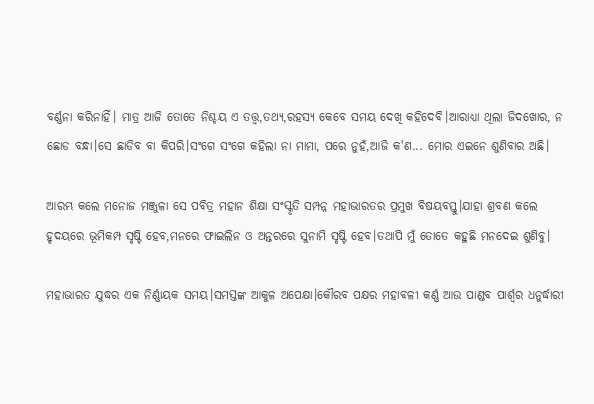ବର୍ଣ୍ଣନା କରିନାହିଁ। ମାତ୍ର ଆଜି ତୋତେ ନିଶ୍ଚୟ ଏ ତତ୍ତ୍ୱ,ତଥ୍ୟ,ରହସ୍ୟ କେବେ ସମୟ ଦେଖି କହିଦେବି।ଆରାଧ୍ୟା ଥିଲା ଜିଦଖୋର, ନ ଛୋଡ ବନ୍ଧା।ସେ ଛାଡିବ ବା କିପରି।ସଂଗେ ସଂଗେ କହିଲା ନା ମାମା, ପରେ ନୁହଁ,ଆଜି କ'ଣ... ମୋର ଏଇନେ ଶୁଣିବାର ଅଛି।

ଆରମ୍ଭ କଲେ ମନୋଜ ମଞ୍ଜୁଳା ସେ ପବିତ୍ର ମହାନ ଶିକ୍ଷା ସଂସ୍କୃତି ସମ୍ପନ୍ନ ମହାଭାରତର ପ୍ରମୁଖ ବିଷୟବସ୍ତୁ।ଯାହା ଶ୍ରବଣ କଲେ ହୃଦୟରେ ଭୂମିକମ୍ପ ସୃଷ୍ଟି ହେବ,ମନରେ ଫାଇଲିନ ଓ ଅନ୍ତରରେ ସୁନାମି ସୃଷ୍ଟି ହେବ।ତଥାପି ମୁଁ ତୋତେ କହୁଛି ମନଦେଇ ଶୁଣିବୁ।

ମହାଭାରତ ଯୁଦ୍ଧର ଏକ ନିର୍ଣ୍ଣାୟକ ସମୟ।ସମସ୍ତଙ୍କ ଆକୁଳ ଅପେକ୍ଷା।କୌରବ ପକ୍ଷର ମହାବଳୀ କର୍ଣ୍ଣ ଆଉ ପାଣ୍ଡବ ପାର୍ଶ୍ଵର ଧନୁର୍ଦ୍ଧାରୀ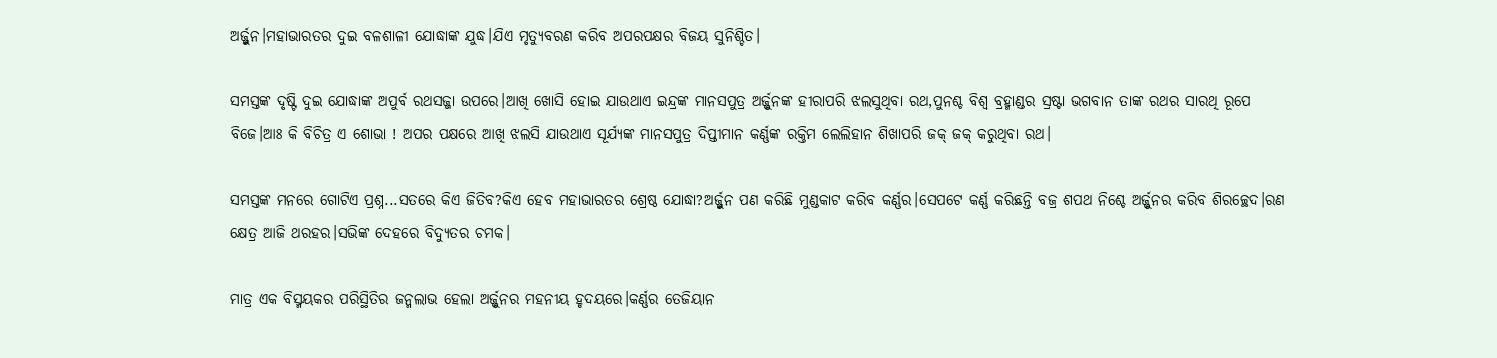ଅର୍ଜ୍ଜୁନ।ମହାଭାରତର ଦୁଇ ବଳଶାଳୀ ଯୋଦ୍ଧାଙ୍କ ଯୁଦ୍ଧ।ଯିଏ ମୃତ୍ୟୁବରଣ କରିବ ଅପରପକ୍ଷର ବିଜୟ ସୁନିଶ୍ଚିତ।

ସମସ୍ତଙ୍କ ଦୃଷ୍ଟି ଦୁଇ ଯୋଦ୍ଧାଙ୍କ ଅପୁର୍ବ ରଥସଜ୍ଜା ଉପରେ।ଆଖି ଖୋସି ହୋଇ ଯାଉଥାଏ ଇନ୍ଦ୍ରଙ୍କ ମାନସପୁତ୍ର ଅର୍ଜ୍ଜୁନଙ୍କ ହୀରାପରି ଝଲସୁଥିବା ରଥ,ପୁନଶ୍ଚ ବିଶ୍ୱ ବ୍ରହ୍ମାଣ୍ଡର ସ୍ରଷ୍ଟା ଭଗବାନ ତାଙ୍କ ରଥର ସାରଥି ରୂପେ ବିଜେ।ଆଃ କି ବିଚିତ୍ର ଏ ଶୋଭା ! ଅପର ପକ୍ଷରେ ଆଖି ଝଲସି ଯାଉଥାଏ ସୂର୍ଯ୍ୟଙ୍କ ମାନସପୁତ୍ର ଦିପ୍ତୀମାନ କର୍ଣ୍ଣଙ୍କ ରକ୍ତିମ ଲେଲିହାନ ଶିଖାପରି ଜକ୍ ଜକ୍ କରୁଥିବା ରଥ।

ସମସ୍ତଙ୍କ ମନରେ ଗୋଟିଏ ପ୍ରଶ୍ନ...ସତରେ କିଏ ଜିତିବ?କିଏ ହେବ ମହାଭାରତର ଶ୍ରେଷ୍ଠ ଯୋଦ୍ଧା?ଅର୍ଜ୍ଜୁନ ପଣ କରିଛି ମୁଣ୍ଡକାଟ କରିବ କର୍ଣ୍ଣର।ସେପଟେ କର୍ଣ୍ଣ କରିଛନ୍ତି ବଜ୍ର ଶପଥ ନିଶ୍ଚେ ଅର୍ଜ୍ଜୁନର କରିବ ଶିରଚ୍ଛେଦ।ରଣ କ୍ଷେତ୍ର ଆଜି ଥରହର।ସଭିଙ୍କ ଦେହରେ ବିଦ୍ୟୁତର ଚମକ।

ମାତ୍ର ଏକ ବିସ୍ମୟକର ପରିସ୍ଥିତିର ଜନ୍ମଲାଭ ହେଲା ଅର୍ଜ୍ଜୁନର ମହନୀୟ ହୃଦୟରେ।କର୍ଣ୍ଣର ତେଜିୟାନ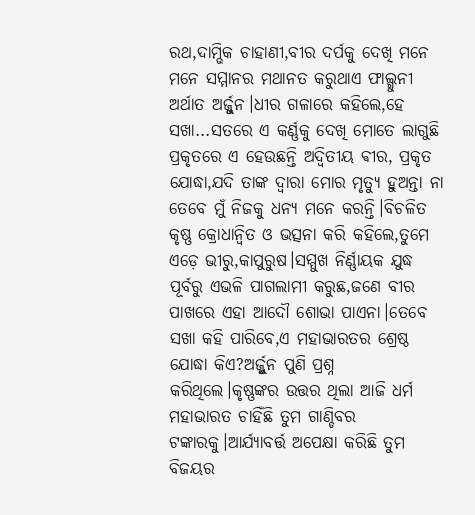ରଥ,ଦାମ୍ଭିକ ଚାହାଣୀ,ବୀର ଦର୍ପକୁ ଦେଖି ମନେ ମନେ ସମ୍ମାନର ମଥାନତ କରୁଥାଏ ଫାଲ୍ଗୁନୀ ଅର୍ଥାତ ଅର୍ଜ୍ଜୁନ।ଧୀର ଗଳାରେ କହିଲେ,ହେ ସଖା...ସତରେ ଏ କର୍ଣ୍ଣକୁ ଦେଖି ମୋତେ ଲାଗୁଛି ପ୍ରକୃତରେ ଏ ହେଉଛନ୍ତି ଅଦ୍ୱିତୀୟ ଵୀର, ପ୍ରକୃତ ଯୋଦ୍ଧା,ଯଦି ତାଙ୍କ ଦ୍ବାରା ମୋର ମୃତ୍ୟୁ ହୁଅନ୍ତା ନା ତେବେ ମୁଁ ନିଜକୁ ଧନ୍ୟ ମନେ କରନ୍ତି।ବିଚଳିତ କୃଷ୍ଣ କ୍ରୋଧାନ୍ୱିତ ଓ ଭତ୍ସନା କରି କହିଲେ,ତୁମେ ଏଡ଼େ ଭୀରୁ,କାପୁରୁଷ।ସମ୍ମୁଖ ନିର୍ଣ୍ଣାୟକ ଯୁଦ୍ଧ ପୂର୍ବରୁ ଏଭଳି ପାଗଲାମୀ କରୁଛ,ଜଣେ ବୀର ପାଖରେ ଏହା ଆଦୌ ଶୋଭା ପାଏନା।ତେବେ ସଖା କହି ପାରିବେ,ଏ ମହାଭାରତର ଶ୍ରେଷ୍ଠ ଯୋଦ୍ଧା କିଏ?ଅର୍ଜ୍ଜୁନ ପୁଣି ପ୍ରଶ୍ନ କରିଥିଲେ।କୃଷ୍ଣଙ୍କର ଉତ୍ତର ଥିଲା ଆଜି ଧର୍ମ ମହାଭାରତ ଚାହିଁଛି ତୁମ ଗାଣ୍ଡିବର ଟଙ୍କାରକୁ।ଆର୍ଯ୍ୟାବର୍ତ୍ତ ଅପେକ୍ଷା କରିଛି ତୁମ ବିଜୟର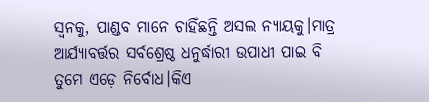ସ୍ଵନକୁ, ପାଣ୍ଡବ ମାନେ ଚାହିଁଛନ୍ତି ଅସଲ ନ୍ୟାୟକୁ।ମାତ୍ର ଆର୍ଯ୍ୟାବର୍ତ୍ତର ସର୍ବଶ୍ରେଷ୍ଠ ଧନୁର୍ଦ୍ଧାରୀ ଉପାଧୀ ପାଇ ବି ତୁମେ ଏଡ଼େ ନିର୍ବୋଧ।କିଏ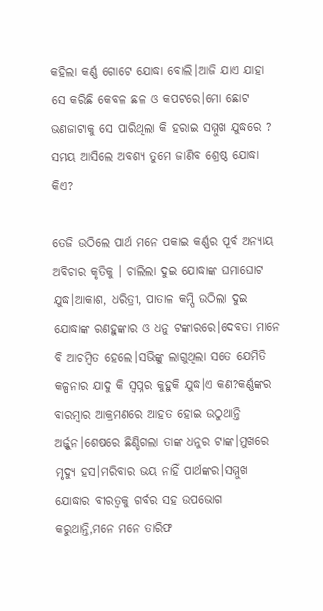କହିଲା କର୍ଣ୍ଣ ଗୋଟେ ଯୋଦ୍ଧା ବୋଲି।ଆଜି ଯାଏ ଯାହା ସେ କରିଛି କେବଳ ଛଳ ଓ କପଟରେ।ମୋ ଛୋଟ ଭଣଜାଟାକୁ ସେ ପାରିଥିଲା କି ହରାଇ ସମ୍ମୁଖ ଯୁଦ୍ଧରେ ? ସମୟ ଆସିଲେ ଅବଶ୍ୟ ତୁମେ ଜାଣିବ ଶ୍ରେଷ୍ଠ ଯୋଦ୍ଧା କିଏ?

ତେଜି ଉଠିଲେ ପାର୍ଥ ମନେ ପକାଇ କର୍ଣ୍ଣର ପୂର୍ବ ଅନ୍ୟାୟ ଅବିଚାର କୃତିକୁ । ଚାଲିଲା ଦୁଇ ଯୋଦ୍ଧାଙ୍କ ଘମାଘୋଟ ଯୁଦ୍ଧ।ଆକାଶ, ଧରିତ୍ରୀ, ପାତାଳ କମ୍ପି ଉଠିଲା ଦୁଇ ଯୋଦ୍ଧାଙ୍କ ରଣହୁଙ୍କାର ଓ ଧନୁ ଟଙ୍କାରରେ।ଦେବତା ମାନେ ବି ଆଚମ୍ବିତ ହେଲେ।ସଭିଙ୍କୁ ଲାଗୁଥିଲା ସତେ ଯେମିତି କଳ୍ପନାର ଯାଦୁ କି ସ୍ୱପ୍ନର କୁହୁକି ଯୁଦ୍ଧ।ଏ କଣ?କର୍ଣ୍ଣଙ୍କର ବାରମ୍ବାର ଆକ୍ରମଣରେ ଆହତ ହୋଇ ଉଠୁଥାନ୍ତି ଅର୍ଜ୍ଜୁନ।ଶେଷରେ ଛିଣ୍ଡିଗଲା ତାଙ୍କ ଧନୁର ଟାଙ୍କ।ମୁଖରେ ମୃଦ୍ୟୁ ହସ।ମରିବାର ଭୟ ନାହିଁ ପାର୍ଥଙ୍କର।ସମ୍ମୁଖ ଯୋଦ୍ଧାର ବୀରତ୍ୱକୁ ଗର୍ବର ସହ ଉପଭୋଗ କରୁଥାନ୍ତି,ମନେ ମନେ ତାରିଫ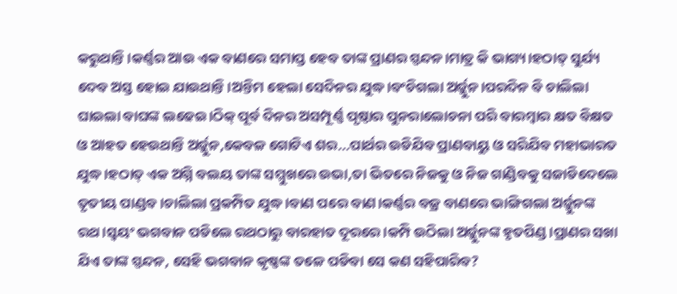କରୁଥାନ୍ତି।କର୍ଣ୍ଣର ଆଉ ଏକ ବାଣରେ ସମାପ୍ତ ହେବ ତାଙ୍କ ପ୍ରାଣର ସ୍ପନ୍ଦନ।ମାତ୍ର କି ଭାଗ୍ୟ।ହଠାତ୍ ସୁର୍ଯ୍ୟ ଦେବ ଅସ୍ତ ହୋଇ ଯାଉଥାନ୍ତି।ଅନ୍ତିମ ହେଲା ସେଦିନର ଯୁଦ୍ଧ।ବଂଚିଗଲା ଅର୍ଜ୍ଜୁନ।ପରଦିନ ବି ଚାଲିଲା ଘାଇଲା ବାଘଙ୍କ ଲଢେଇ।ଠିକ୍ ପୂର୍ବ ଦିନର ଅସମ୍ପୂର୍ଣ୍ଣ ପୃଷ୍ଠାର ପୁନରାଲୋଚନା ପରି ବାରମ୍ବାର କ୍ଷତ ବିକ୍ଷତ ଓ ଆହତ ହେଉଥାନ୍ତି ଅର୍ଜ୍ଜୁନ,କେବଳ ଗୋଟିଏ ଶର...ପାର୍ଥର ଉଡିଯିବ ପ୍ରାଣବାୟୁ ଓ ସରିଯିବ ମହାଭାରତ ଯୁଦ୍ଧ।ହଠାତ୍ ଏକ ଅଗ୍ନି ବଲୟ ତାଙ୍କ ସମ୍ମୁଖରେ ଉଭା,ତା ଭିତରେ ନିଜକୁ ଓ ନିଜ ଗାଣ୍ଡିବକୁ ସଜାଡିଦେଲେ ତୃତୀୟ ପାଣ୍ଡବ।ଚାଲିଲା ପ୍ରକମ୍ପିତ ଯୁଦ୍ଧ।ବାଣ ପରେ ବାଣ।କର୍ଣ୍ଣର ବଜ୍ର ବାଣରେ ଭାଙ୍ଗିଗଲା ଅର୍ଜ୍ଜୁନଙ୍କ ରଥ।ସ୍ୱୟଂ ଭଗବାନ ପଡିଲେ ରଥଠାରୁ ବାରହାତ ଦୂରରେ।କମ୍ପି ଉଠିଲା ଅର୍ଜ୍ଜୁନଙ୍କ ହୃତପିଣ୍ଡ।ପ୍ରାଣର ସଖା ଯିଏ ତାଙ୍କ ସ୍ପନ୍ଦନ, ସେହି ଭଗବାନ କୃଷ୍ଣଙ୍କ ତଳେ ପଡିବା ସେ କଣ ସହିପାରିବ?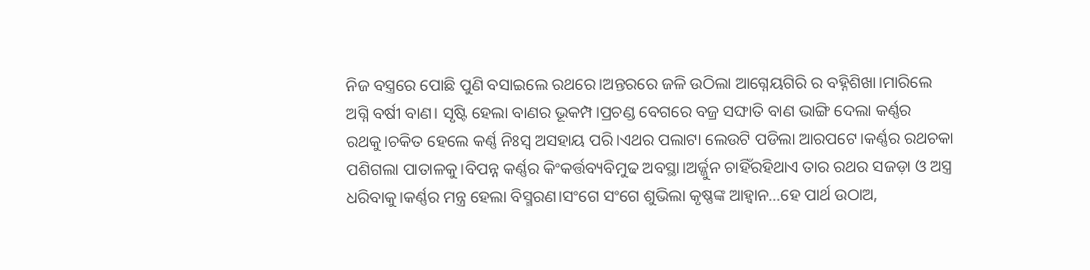ନିଜ ବସ୍ତ୍ରରେ ପୋଛି ପୁଣି ବସାଇଲେ ରଥରେ।ଅନ୍ତରରେ ଜଳି ଉଠିଲା ଆଗ୍ନେୟଗିରି ର ବହ୍ନିଶିଖା।ମାରିଲେ ଅଗ୍ନି ବର୍ଷୀ ବାଣ। ସୃଷ୍ଟି ହେଲା ବାଣର ଭୂକମ୍ପ।ପ୍ରଚଣ୍ଡ ବେଗରେ ବଜ୍ର ସଙ୍ଘାତି ବାଣ ଭାଙ୍ଗି ଦେଲା କର୍ଣ୍ଣର ରଥକୁ।ଚକିତ ହେଲେ କର୍ଣ୍ଣ ନିଃସ୍ୱ ଅସହାୟ ପରି।ଏଥର ପଲାଟା ଲେଉଟି ପଡିଲା ଆରପଟେ।କର୍ଣ୍ଣର ରଥଚକା ପଶିଗଲା ପାତାଳକୁ।ବିପନ୍ନ କର୍ଣ୍ଣର କିଂକର୍ତ୍ତବ୍ୟବିମୁଢ ଅବସ୍ଥା।ଅର୍ଜ୍ଜୁନ ଚାହିଁରହିଥାଏ ତାର ରଥର ସଜଡ଼ା ଓ ଅସ୍ତ୍ର ଧରିବାକୁ।କର୍ଣ୍ଣର ମନ୍ତ୍ର ହେଲା ବିସ୍ମରଣ।ସଂଗେ ସଂଗେ ଶୁଭିଲା କୃଷ୍ଣଙ୍କ ଆହ୍ୱାନ...ହେ ପାର୍ଥ ଉଠାଅ,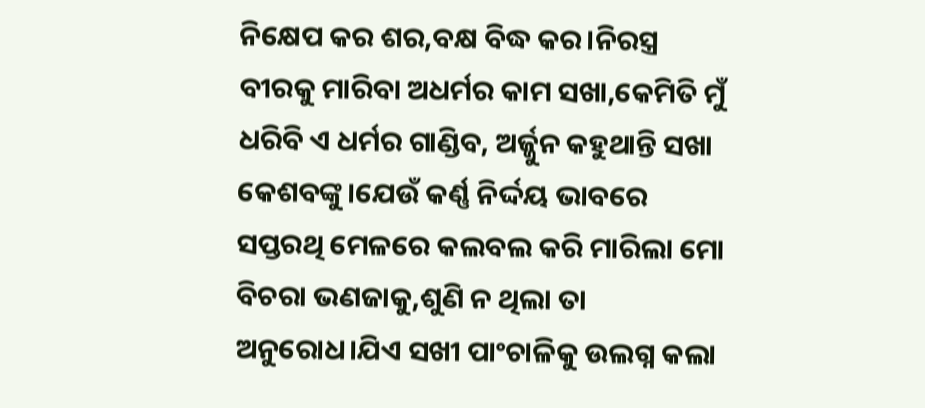ନିକ୍ଷେପ କର ଶର,ବକ୍ଷ ବିଦ୍ଧ କର।ନିରସ୍ତ୍ର ବୀରକୁ ମାରିବା ଅଧର୍ମର କାମ ସଖା,କେମିତି ମୁଁ ଧରିବି ଏ ଧର୍ମର ଗାଣ୍ଡିବ, ଅର୍ଜ୍ଜୁନ କହୁଥାନ୍ତି ସଖା କେଶବଙ୍କୁ।ଯେଉଁ କର୍ଣ୍ଣ ନିର୍ଦ୍ଦୟ ଭାବରେ ସପ୍ତରଥି ମେଳରେ କଲବଲ କରି ମାରିଲା ମୋ ବିଚରା ଭଣଜାକୁ,ଶୁଣି ନ ଥିଲା ତା ଅନୁରୋଧ।ଯିଏ ସଖୀ ପାଂଚାଳିକୁ ଉଲଗ୍ନ କଲା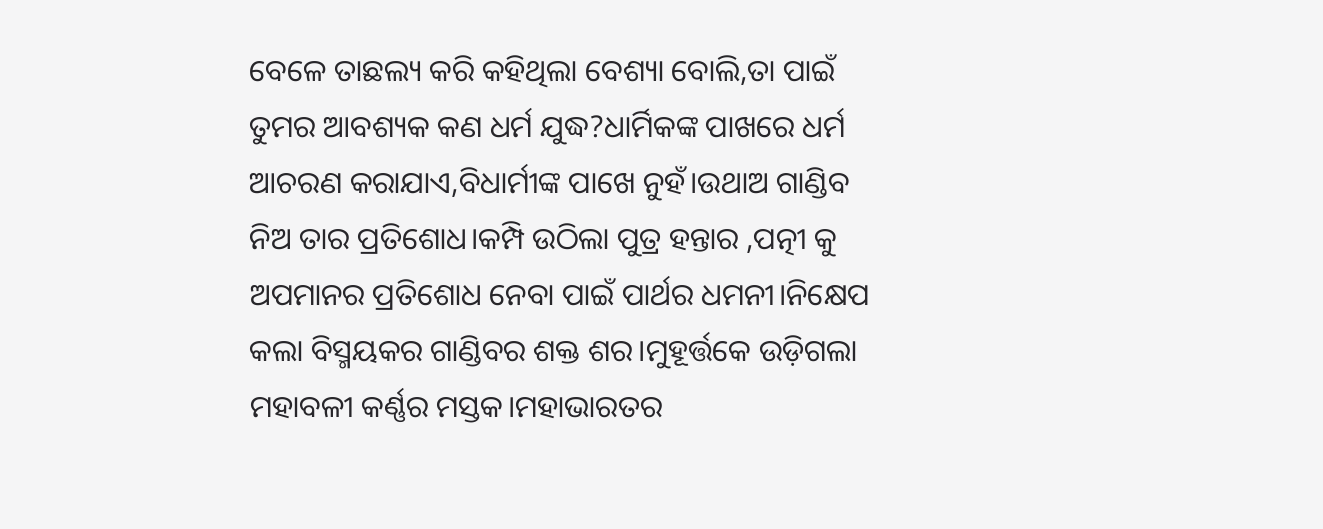ବେଳେ ତାଛଲ୍ୟ କରି କହିଥିଲା ବେଶ୍ୟା ବୋଲି,ତା ପାଇଁ ତୁମର ଆବଶ୍ୟକ କଣ ଧର୍ମ ଯୁଦ୍ଧ?ଧାର୍ମିକଙ୍କ ପାଖରେ ଧର୍ମ ଆଚରଣ କରାଯାଏ,ବିଧାର୍ମୀଙ୍କ ପାଖେ ନୁହଁ।ଉଥାଅ ଗାଣ୍ଡିବ ନିଅ ତାର ପ୍ରତିଶୋଧ।କମ୍ପି ଉଠିଲା ପୁତ୍ର ହନ୍ତାର ,ପତ୍ନୀ କୁ ଅପମାନର ପ୍ରତିଶୋଧ ନେବା ପାଇଁ ପାର୍ଥର ଧମନୀ।ନିକ୍ଷେପ କଲା ବିସ୍ମୟକର ଗାଣ୍ଡିବର ଶକ୍ତ ଶର।ମୁହୂର୍ତ୍ତକେ ଉଡ଼ିଗଲା ମହାବଳୀ କର୍ଣ୍ଣର ମସ୍ତକ।ମହାଭାରତର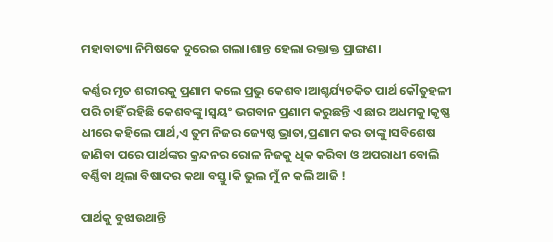ମହାବାତ୍ୟା ନିମିଷକେ ଦୁରେଇ ଗଲା।ଶାନ୍ତ ହେଲା ରକ୍ତାକ୍ତ ପ୍ରାଙ୍ଗଣ।

କର୍ଣ୍ଣର ମୃତ ଶରୀରକୁ ପ୍ରଣାମ କଲେ ପ୍ରଭୁ କେଶବ।ଆଶ୍ଚର୍ଯ୍ୟଚକିତ ପାର୍ଥ କୌତୁହଳୀ ପରି ଚାହିଁ ରହିଛି କେଶବଙ୍କୁ।ସ୍ୱୟଂ ଭଗବାନ ପ୍ରଣାମ କରୁଛନ୍ତି ଏ ଛାର ଅଧମକୁ।କୃଷ୍ଣ ଧୀରେ କହିଲେ ପାର୍ଥ,ଏ ତୁମ ନିଜର ଜ୍ୟେଷ୍ଠ ଭ୍ରାତା,ପ୍ରଣାମ କର ତାଙ୍କୁ।ସବିଶେଷ ଜାଣିବା ପରେ ପାର୍ଥଙ୍କର କ୍ରନ୍ଦନର ରୋଳ ନିଜକୁ ଧିକ କରିବା ଓ ଅପରାଧୀ ବୋଲି ବର୍ଣ୍ଣିବା ଥିଲା ବିଷାଦର କଥା ବସ୍ତୁ।କି ଭୁଲ ମୁଁ ନ କଲି ଆଜି !

ପାର୍ଥକୁ ବୁଝାଉଥାନ୍ତି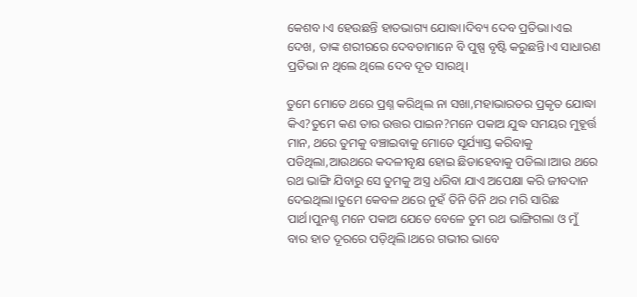କେଶବ।ଏ ହେଉଛନ୍ତି ହାତଭାଗ୍ୟ ଯୋଦ୍ଧା।ଦିବ୍ୟ ଦେବ ପ୍ରତିଭା।ଏଇ ଦେଖ, ତାଙ୍କ ଶରୀରରେ ଦେବତାମାନେ ବି ପୁଷ୍ପ ବୃଷ୍ଟି କରୁଛନ୍ତି।ଏ ସାଧାରଣ ପ୍ରତିଭା ନ ଥିଲେ ଥିଲେ ଦେବ ଦୂତ ସାରଥି।

ତୁମେ ମୋତେ ଥରେ ପ୍ରଶ୍ନ କରିଥିଲ ନା ସଖା,ମହାଭାରତର ପ୍ରକୃତ ଯୋଦ୍ଧା କିଏ?ତୁମେ କଣ ତାର ଉତ୍ତର ପାଇନ?ମନେ ପକାଅ ଯୁଦ୍ଧ ସମୟର ମୁହୂର୍ତ୍ତ ମାନ, ଥରେ ତୁମକୁ ବଞ୍ଚାଇବାକୁ ମୋତେ ସୂର୍ଯ୍ୟାସ୍ତ କରିବାକୁ ପଡିଥିଲା,ଆଉଥରେ କଦଳୀବୃକ୍ଷ ହୋଇ ଛିଡାହେବାକୁ ପଡିଲା।ଆଉ ଥରେ ରଥ ଭାଙ୍ଗି ଯିବାରୁ ସେ ତୁମକୁ ଅସ୍ତ୍ର ଧରିବା ଯାଏ ଅପେକ୍ଷା କରି ଜୀବଦାନ ଦେଇଥିଲା।ତୁମେ କେବଳ ଥରେ ନୁହଁ ତିନି ତିନି ଥର ମରି ସାରିଛ ପାର୍ଥ।ପୁନଶ୍ଚ ମନେ ପକାଅ ଯେତେ ବେଳେ ତୁମ ରଥ ଭାଙ୍ଗିଗଲା ଓ ମୁଁ ବାର ହାତ ଦୂରରେ ପଡ଼ିଥିଲି।ଥରେ ଗଭୀର ଭାବେ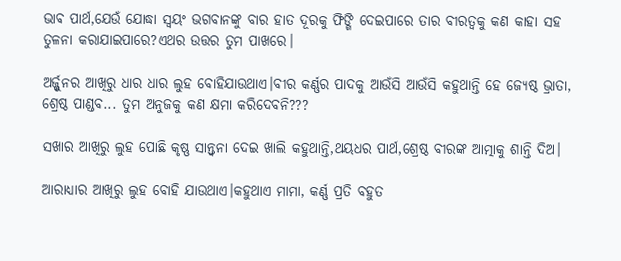ଭାଵ ପାର୍ଥ,ଯେଉଁ ଯୋଦ୍ଧା ସ୍ୱୟଂ ଭଗବାନଙ୍କୁ ବାର ହାତ ଦୂରକୁ ଫିଙ୍ଗି ଦେଇପାରେ ତାର ବୀରତ୍ୱକୁ କଣ କାହା ସହ ତୁଳନା କରାଯାଇପାରେ?ଏଥର ଉତ୍ତର ତୁମ ପାଖରେ।

ଅର୍ଜ୍ଜୁନର ଆଖିରୁ ଧାର ଧାର ଲୁହ ବୋହିଯାଉଥାଏ।ବୀର କର୍ଣ୍ଣର ପାଦକୁ ଆଉଁସି ଆଉଁସି କହୁଥାନ୍ତି ହେ ଜ୍ୟେଷ୍ଠ ଭ୍ରାତା, ଶ୍ରେଷ୍ଠ ପାଣ୍ଡବ... ତୁମ ଅନୁଜକୁ କଣ କ୍ଷମା କରିଦେବନି???

ସଖାର ଆଖିରୁ ଲୁହ ପୋଛି କୃଷ୍ଣ ସାନ୍ତ୍ୱନା ଦେଇ ଖାଲି କହୁଥାନ୍ତି,ଥୟଧର ପାର୍ଥ,ଶ୍ରେଷ୍ଠ ବୀରଙ୍କ ଆତ୍ମାକୁ ଶାନ୍ତି ଦିଅ।

ଆରାଧ୍ୟାର ଆଖିରୁ ଲୁହ ବୋହି ଯାଉଥାଏ।କହୁଥାଏ ମାମା, କର୍ଣ୍ଣ ପ୍ରତି ବହୁତ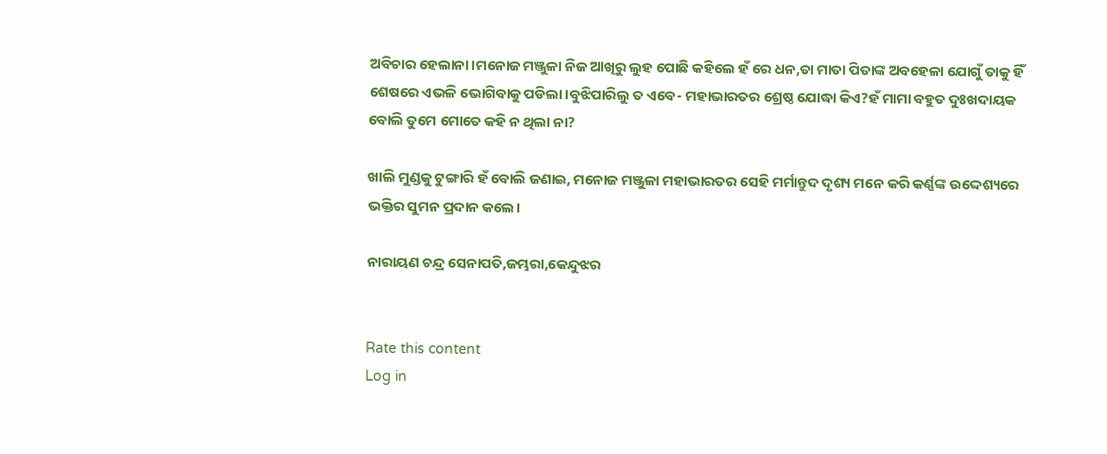ଅବିଚାର ହେଲାନା।ମନୋଜ ମଞ୍ଜୁଳା ନିଜ ଆଖିରୁ ଲୁହ ପୋଛି କହିଲେ ହଁ ରେ ଧନ,ତା ମାତା ପିତାଙ୍କ ଅବହେଳା ଯୋଗୁଁ ତାକୁ ହିଁ ଶେଷରେ ଏଭଳି ଭୋଗିବାକୁ ପଡିଲା।ବୁଝିପାରିଲୁ ତ ଏବେ- ମହାଭାରତର ଶ୍ରେଷ୍ଠ ଯୋଦ୍ଧା କିଏ?ହଁ ମାମା ବହୁତ ଦୁଃଖଦାୟକ ବୋଲି ତୁମେ ମୋତେ କହି ନ ଥିଲା ନା?

ଖାଲି ମୁଣ୍ଡକୁ ଟୁଙ୍ଗାରି ହଁ ବୋଲି ଜଣାଇ, ମନୋଜ ମଞ୍ଜୁଳା ମହାଭାରତର ସେହି ମର୍ମାନ୍ତୁଦ ଦୃଶ୍ୟ ମନେ କରି କର୍ଣ୍ଣଙ୍କ ଉଦ୍ଦେଶ୍ୟରେ ଭକ୍ତିର ସୁମନ ପ୍ରଦାନ କଲେ।

ନାରାୟଣ ଚନ୍ଦ୍ର ସେନାପତି,ଜମ୍ଭରା,କେନ୍ଦୁଝର


Rate this content
Log in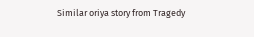Similar oriya story from Tragedy